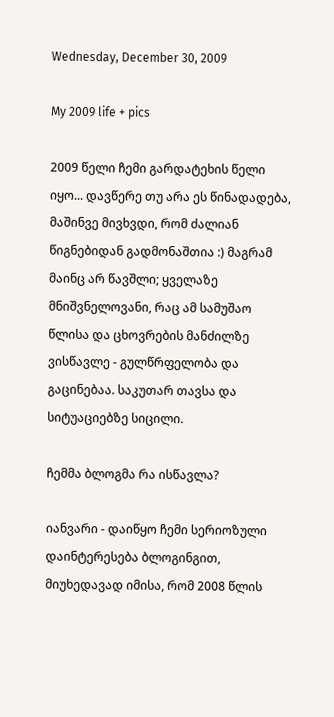Wednesday, December 30, 2009

My 2009 life + pics

2009 წელი ჩემი გარდატეხის წელი იყო... დავწერე თუ არა ეს წინადადება, მაშინვე მივხვდი, რომ ძალიან წიგნებიდან გადმონაშთია :) მაგრამ მაინც არ წავშლი; ყველაზე მნიშვნელოვანი, რაც ამ სამუშაო წლისა და ცხოვრების მანძილზე ვისწავლე - გულწრფელობა და გაცინებაა. საკუთარ თავსა და სიტუაციებზე სიცილი.

ჩემმა ბლოგმა რა ისწავლა?

იანვარი - დაიწყო ჩემი სერიოზული დაინტერესება ბლოგინგით, მიუხედავად იმისა, რომ 2008 წლის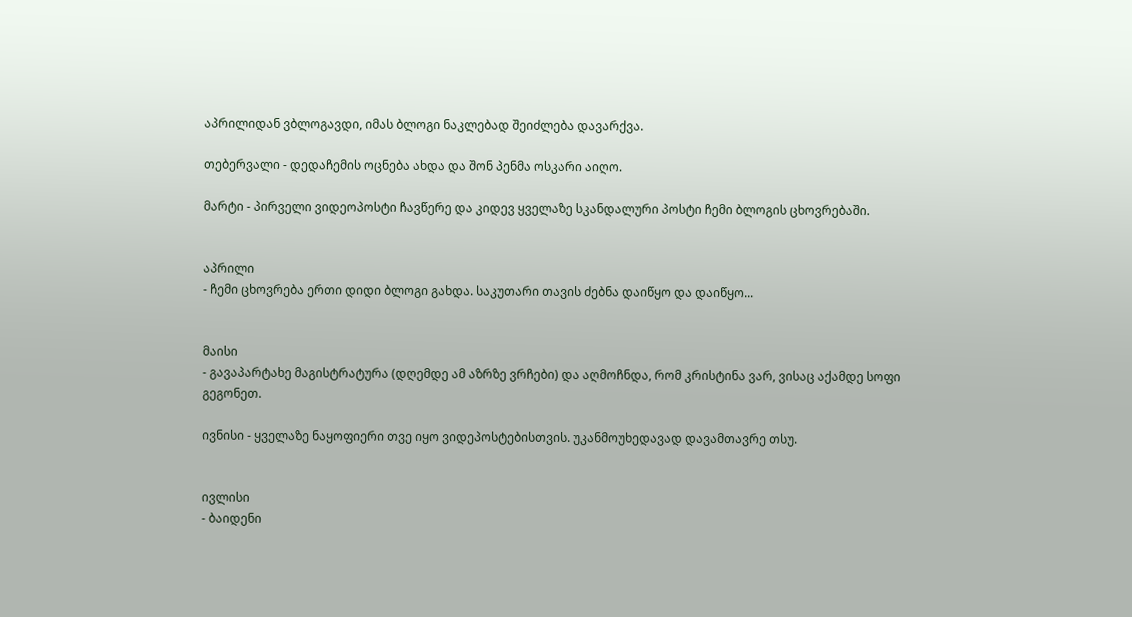აპრილიდან ვბლოგავდი, იმას ბლოგი ნაკლებად შეიძლება დავარქვა.

თებერვალი - დედაჩემის ოცნება ახდა და შონ პენმა ოსკარი აიღო.

მარტი - პირველი ვიდეოპოსტი ჩავწერე და კიდევ ყველაზე სკანდალური პოსტი ჩემი ბლოგის ცხოვრებაში.


აპრილი
- ჩემი ცხოვრება ერთი დიდი ბლოგი გახდა. საკუთარი თავის ძებნა დაიწყო და დაიწყო...


მაისი
- გავაპარტახე მაგისტრატურა (დღემდე ამ აზრზე ვრჩები) და აღმოჩნდა, რომ კრისტინა ვარ, ვისაც აქამდე სოფი გეგონეთ.

ივნისი - ყველაზე ნაყოფიერი თვე იყო ვიდეპოსტებისთვის. უკანმოუხედავად დავამთავრე თსუ.


ივლისი
- ბაიდენი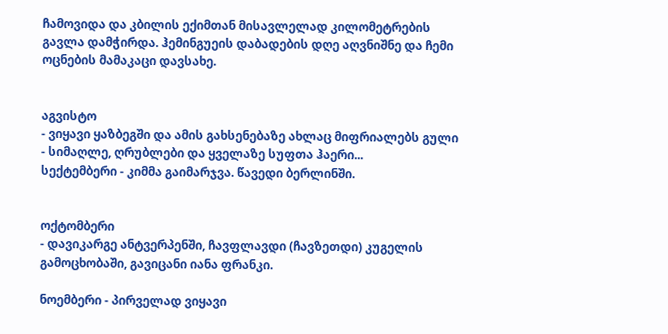ჩამოვიდა და კბილის ექიმთან მისავლელად კილომეტრების გავლა დამჭირდა. ჰემინგუეის დაბადების დღე აღვნიშნე და ჩემი ოცნების მამაკაცი დავსახე.


აგვისტო
- ვიყავი ყაზბეგში და ამის გახსენებაზე ახლაც მიფრიალებს გული - სიმაღლე, ღრუბლები და ყველაზე სუფთა ჰაერი...
სექტემბერი - კიმმა გაიმარჯვა. წავედი ბერლინში.


ოქტომბერი
- დავიკარგე ანტვერპენში, ჩავფლავდი (ჩავზეთდი) კუგელის გამოცხობაში, გავიცანი იანა ფრანკი.

ნოემბერი - პირველად ვიყავი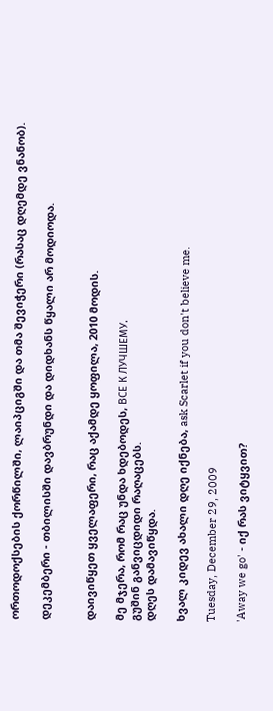ორთოდოქსების ქორწილში, ლაიპციგში და თმა შევიჭერი (რასაც დღემდე ვნანობ).

დეკემბერი - თბილისში დავბრუნდი და დიდხანს წყალი არ მოდიოდა.


დაივიწყეთ ყველაფერი, რაც აქამდე ყოფილა, 2010 მოდის.

მე მჯერა, რომ რაც უნდა ხდებოდეს, ВСЕ К ЛУЧШЕМУ.
გუშინ განვიცდიდი რაღაცებს.
დღეს დამავიწყდა.

ხვალ კიდევ ახალი დღე იქნება, ask Scarlet if you don't believe me.

Tuesday, December 29, 2009

'Away we go' - იქ რას ვიტყვით?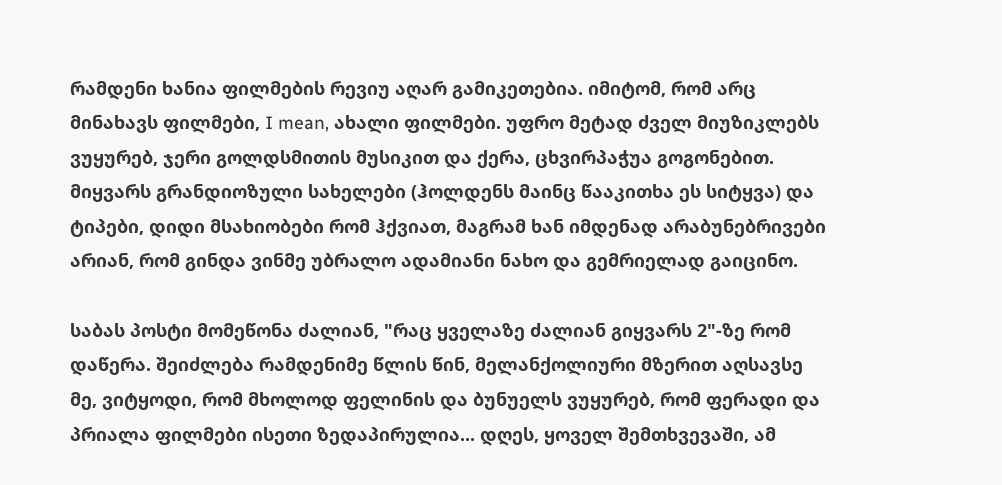რამდენი ხანია ფილმების რევიუ აღარ გამიკეთებია. იმიტომ, რომ არც მინახავს ფილმები, I mean, ახალი ფილმები. უფრო მეტად ძველ მიუზიკლებს ვუყურებ, ჯერი გოლდსმითის მუსიკით და ქერა, ცხვირპაჭუა გოგონებით. მიყვარს გრანდიოზული სახელები (ჰოლდენს მაინც წააკითხა ეს სიტყვა) და ტიპები, დიდი მსახიობები რომ ჰქვიათ, მაგრამ ხან იმდენად არაბუნებრივები არიან, რომ გინდა ვინმე უბრალო ადამიანი ნახო და გემრიელად გაიცინო.

საბას პოსტი მომეწონა ძალიან, "რაც ყველაზე ძალიან გიყვარს 2"-ზე რომ დაწერა. შეიძლება რამდენიმე წლის წინ, მელანქოლიური მზერით აღსავსე მე, ვიტყოდი, რომ მხოლოდ ფელინის და ბუნუელს ვუყურებ, რომ ფერადი და პრიალა ფილმები ისეთი ზედაპირულია... დღეს, ყოველ შემთხვევაში, ამ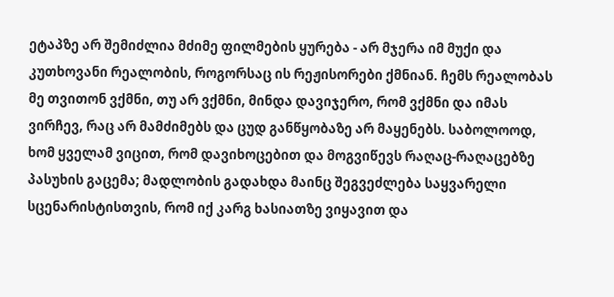ეტაპზე არ შემიძლია მძიმე ფილმების ყურება - არ მჯერა იმ მუქი და კუთხოვანი რეალობის, როგორსაც ის რეჟისორები ქმნიან. ჩემს რეალობას მე თვითონ ვქმნი, თუ არ ვქმნი, მინდა დავიჯერო, რომ ვქმნი და იმას ვირჩევ, რაც არ მამძიმებს და ცუდ განწყობაზე არ მაყენებს. საბოლოოდ, ხომ ყველამ ვიცით, რომ დავიხოცებით და მოგვიწევს რაღაც-რაღაცებზე პასუხის გაცემა; მადლობის გადახდა მაინც შეგვეძლება საყვარელი სცენარისტისთვის, რომ იქ კარგ ხასიათზე ვიყავით და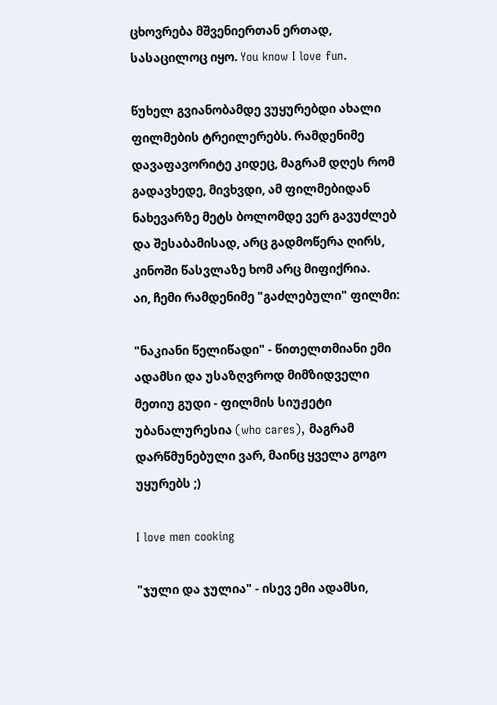ცხოვრება მშვენიერთან ერთად, სასაცილოც იყო. You know I love fun.

წუხელ გვიანობამდე ვუყურებდი ახალი ფილმების ტრეილერებს. რამდენიმე დავაფავორიტე კიდეც, მაგრამ დღეს რომ გადავხედე, მივხვდი, ამ ფილმებიდან ნახევარზე მეტს ბოლომდე ვერ გავუძლებ და შესაბამისად, არც გადმოწერა ღირს, კინოში წასვლაზე ხომ არც მიფიქრია.
აი, ჩემი რამდენიმე "გაძლებული" ფილმი:

"ნაკიანი წელიწადი" - წითელთმიანი ემი ადამსი და უსაზღვროდ მიმზიდველი მეთიუ გუდი - ფილმის სიუჟეტი უბანალურესია (who cares), მაგრამ დარწმუნებული ვარ, მაინც ყველა გოგო უყურებს ;)

I love men cooking

"ჯული და ჯულია" - ისევ ემი ადამსი,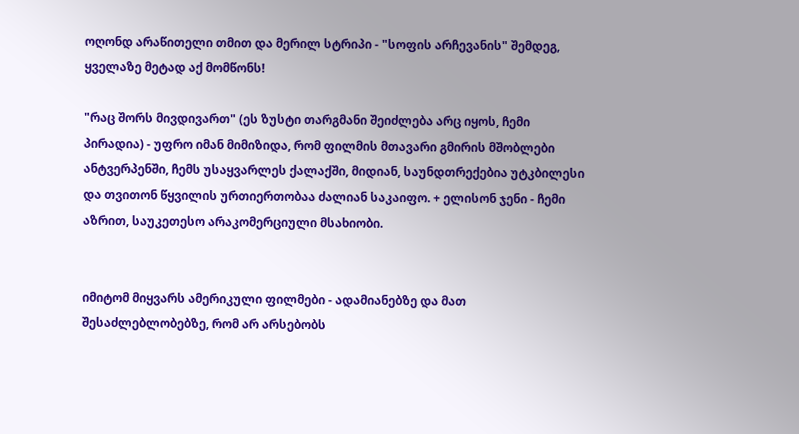ოღონდ არაწითელი თმით და მერილ სტრიპი - "სოფის არჩევანის" შემდეგ, ყველაზე მეტად აქ მომწონს!

"რაც შორს მივდივართ" (ეს ზუსტი თარგმანი შეიძლება არც იყოს, ჩემი პირადია) - უფრო იმან მიმიზიდა, რომ ფილმის მთავარი გმირის მშობლები ანტვერპენში, ჩემს უსაყვარლეს ქალაქში, მიდიან, საუნდთრექებია უტკბილესი და თვითონ წყვილის ურთიერთობაა ძალიან საკაიფო. + ელისონ ჯენი - ჩემი აზრით, საუკეთესო არაკომერციული მსახიობი.


იმიტომ მიყვარს ამერიკული ფილმები - ადამიანებზე და მათ შესაძლებლობებზე, რომ არ არსებობს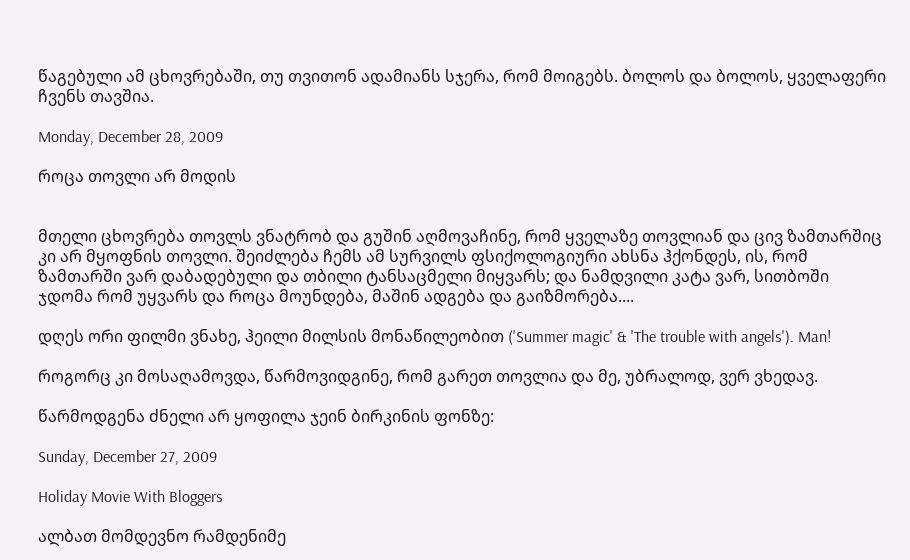წაგებული ამ ცხოვრებაში, თუ თვითონ ადამიანს სჯერა, რომ მოიგებს. ბოლოს და ბოლოს, ყველაფერი ჩვენს თავშია.

Monday, December 28, 2009

როცა თოვლი არ მოდის


მთელი ცხოვრება თოვლს ვნატრობ და გუშინ აღმოვაჩინე, რომ ყველაზე თოვლიან და ცივ ზამთარშიც კი არ მყოფნის თოვლი. შეიძლება ჩემს ამ სურვილს ფსიქოლოგიური ახსნა ჰქონდეს, ის, რომ ზამთარში ვარ დაბადებული და თბილი ტანსაცმელი მიყვარს; და ნამდვილი კატა ვარ, სითბოში ჯდომა რომ უყვარს და როცა მოუნდება, მაშინ ადგება და გაიზმორება....

დღეს ორი ფილმი ვნახე, ჰეილი მილსის მონაწილეობით ('Summer magic' & 'The trouble with angels'). Man!

როგორც კი მოსაღამოვდა, წარმოვიდგინე, რომ გარეთ თოვლია და მე, უბრალოდ, ვერ ვხედავ.

წარმოდგენა ძნელი არ ყოფილა ჯეინ ბირკინის ფონზე:

Sunday, December 27, 2009

Holiday Movie With Bloggers

ალბათ მომდევნო რამდენიმე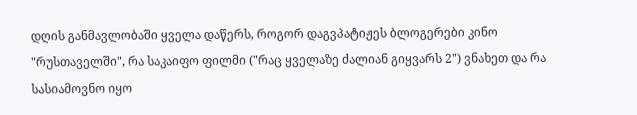დღის განმავლობაში ყველა დაწერს, როგორ დაგვპატიჟეს ბლოგერები კინო "რუსთაველში", რა საკაიფო ფილმი ("რაც ყველაზე ძალიან გიყვარს 2") ვნახეთ და რა სასიამოვნო იყო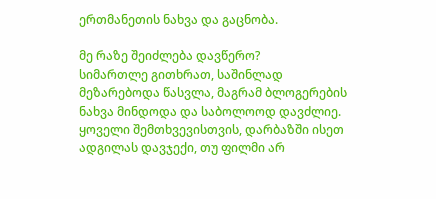ერთმანეთის ნახვა და გაცნობა.

მე რაზე შეიძლება დავწერო?
სიმართლე გითხრათ, საშინლად მეზარებოდა წასვლა, მაგრამ ბლოგერების ნახვა მინდოდა და საბოლოოდ დავძლიე. ყოველი შემთხვევისთვის, დარბაზში ისეთ ადგილას დავჯექი, თუ ფილმი არ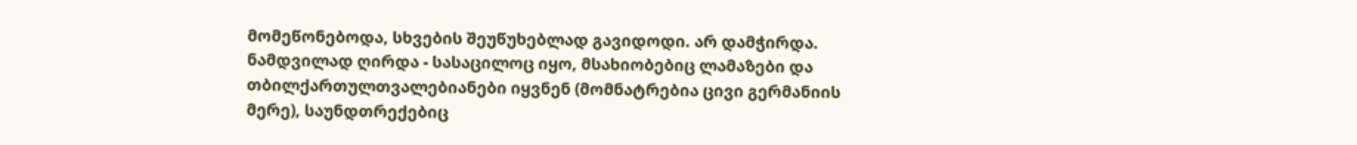მომეწონებოდა, სხვების შეუწუხებლად გავიდოდი. არ დამჭირდა. ნამდვილად ღირდა - სასაცილოც იყო, მსახიობებიც ლამაზები და თბილქართულთვალებიანები იყვნენ (მომნატრებია ცივი გერმანიის მერე), საუნდთრექებიც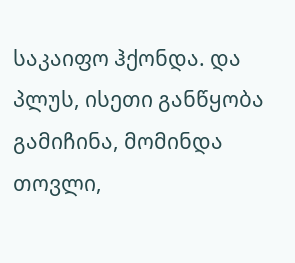საკაიფო ჰქონდა. და პლუს, ისეთი განწყობა გამიჩინა, მომინდა თოვლი,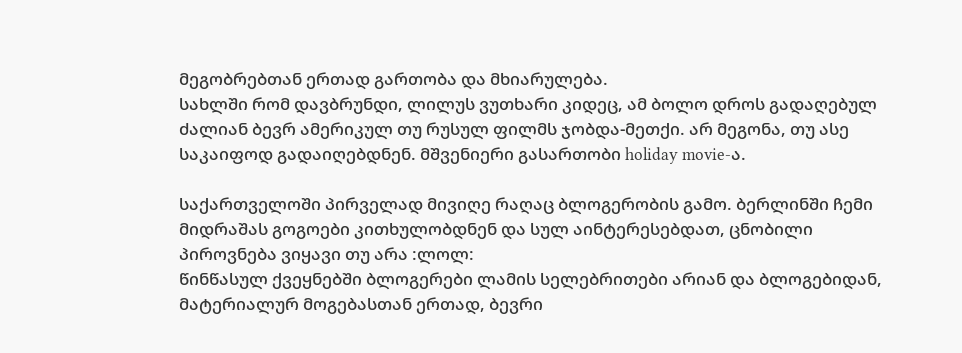მეგობრებთან ერთად გართობა და მხიარულება.
სახლში რომ დავბრუნდი, ლილუს ვუთხარი კიდეც, ამ ბოლო დროს გადაღებულ ძალიან ბევრ ამერიკულ თუ რუსულ ფილმს ჯობდა-მეთქი. არ მეგონა, თუ ასე საკაიფოდ გადაიღებდნენ. მშვენიერი გასართობი holiday movie-ა.

საქართველოში პირველად მივიღე რაღაც ბლოგერობის გამო. ბერლინში ჩემი მიდრაშას გოგოები კითხულობდნენ და სულ აინტერესებდათ, ცნობილი პიროვნება ვიყავი თუ არა :ლოლ:
წინწასულ ქვეყნებში ბლოგერები ლამის სელებრითები არიან და ბლოგებიდან, მატერიალურ მოგებასთან ერთად, ბევრი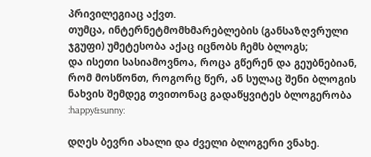პრივილეგიაც აქვთ.
თუმცა, ინტერნეტმომხმარებლების (განსაზღვრული ჯგუფი) უმეტესობა აქაც იცნობს ჩემს ბლოგს;
და ისეთი სასიამოვნოა, როცა გწერენ და გეუბნებიან, რომ მოსწონთ, როგორც წერ, ან სულაც შენი ბლოგის ნახვის შემდეგ თვითონაც გადაწყვიტეს ბლოგერობა :happy&sunny:

დღეს ბევრი ახალი და ძველი ბლოგერი ვნახე.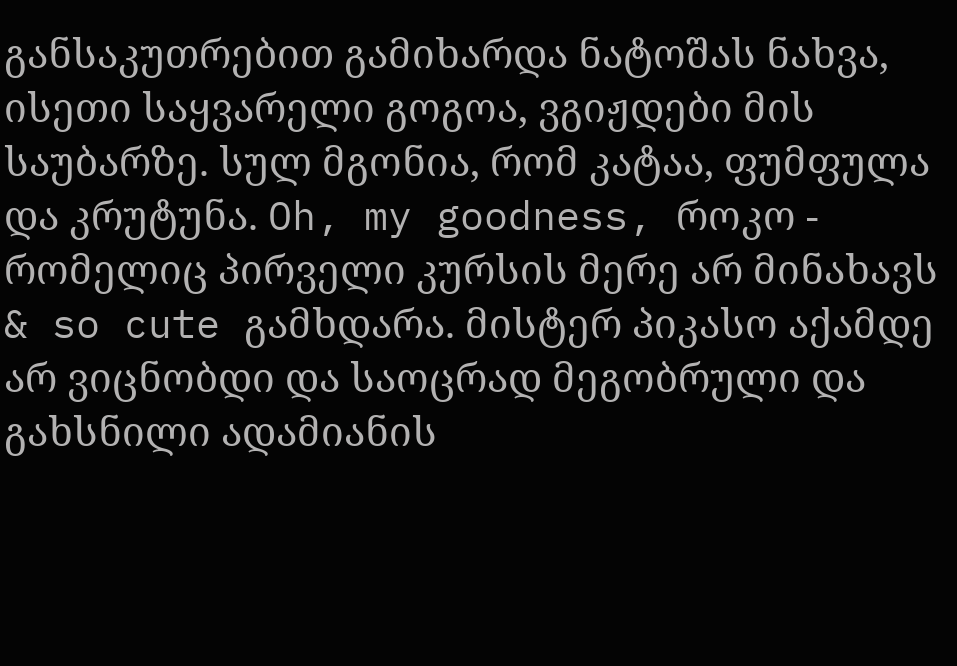განსაკუთრებით გამიხარდა ნატოშას ნახვა, ისეთი საყვარელი გოგოა, ვგიჟდები მის საუბარზე. სულ მგონია, რომ კატაა, ფუმფულა და კრუტუნა. Oh, my goodness, როკო - რომელიც პირველი კურსის მერე არ მინახავს & so cute გამხდარა. მისტერ პიკასო აქამდე არ ვიცნობდი და საოცრად მეგობრული და გახსნილი ადამიანის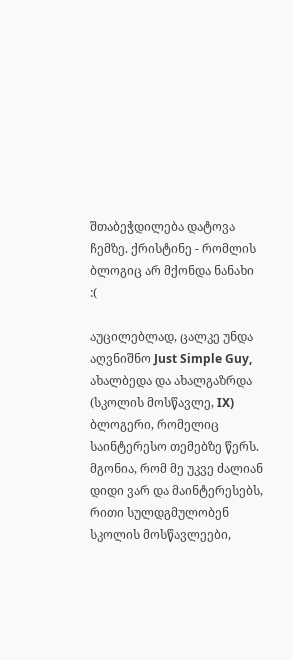შთაბეჭდილება დატოვა ჩემზე. ქრისტინე - რომლის ბლოგიც არ მქონდა ნანახი :(

აუცილებლად, ცალკე უნდა აღვნიშნო Just Simple Guy, ახალბედა და ახალგაზრდა (სკოლის მოსწავლე, IX) ბლოგერი, რომელიც საინტერესო თემებზე წერს. მგონია, რომ მე უკვე ძალიან დიდი ვარ და მაინტერესებს, რითი სულდგმულობენ სკოლის მოსწავლეები,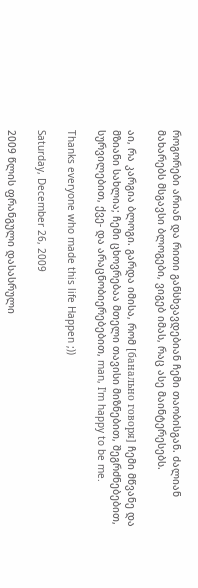როგორები არიან და რითი განსხვავდებიან ჩემი თაობისგან. ძალიან მახარებს მსგავსი ბლოგები, ვიგებ იმას, რაც ასე მაინტერესებს.

აი, რა კარგია ბლოგი. გარდა იმისა, რომ [банально говоря] ჩემი მწვანე და მზიანი სახლია; ჩემი ცხოვრებაა მთელი თავისი მიზნებით, შეგრძნებებით, სურვილებით, ქვე- და არაცნობიერებებით, man, I'm happy to be me.

Thanks everyone who made this life Happen ;))

Saturday, December 26, 2009

2009 წლის ფრანგული დასასრული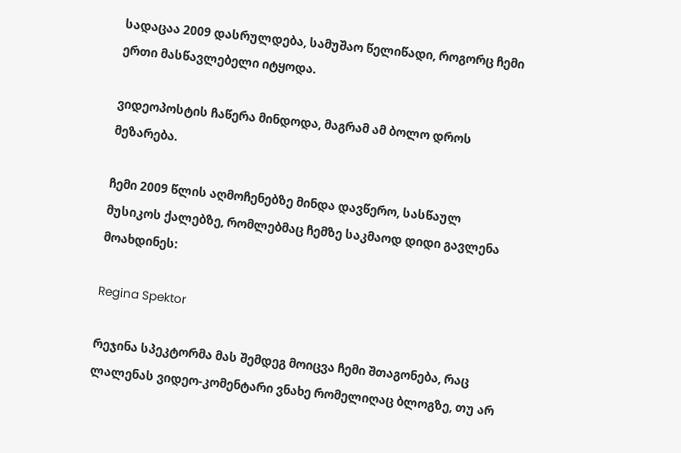სადაცაა 2009 დასრულდება, სამუშაო წელიწადი, როგორც ჩემი ერთი მასწავლებელი იტყოდა.

ვიდეოპოსტის ჩაწერა მინდოდა, მაგრამ ამ ბოლო დროს მეზარება.

ჩემი 2009 წლის აღმოჩენებზე მინდა დავწერო, სასწაულ მუსიკოს ქალებზე, რომლებმაც ჩემზე საკმაოდ დიდი გავლენა მოახდინეს:

Regina Spektor

რეჯინა სპეკტორმა მას შემდეგ მოიცვა ჩემი შთაგონება, რაც ლალენას ვიდეო-კომენტარი ვნახე რომელიღაც ბლოგზე, თუ არ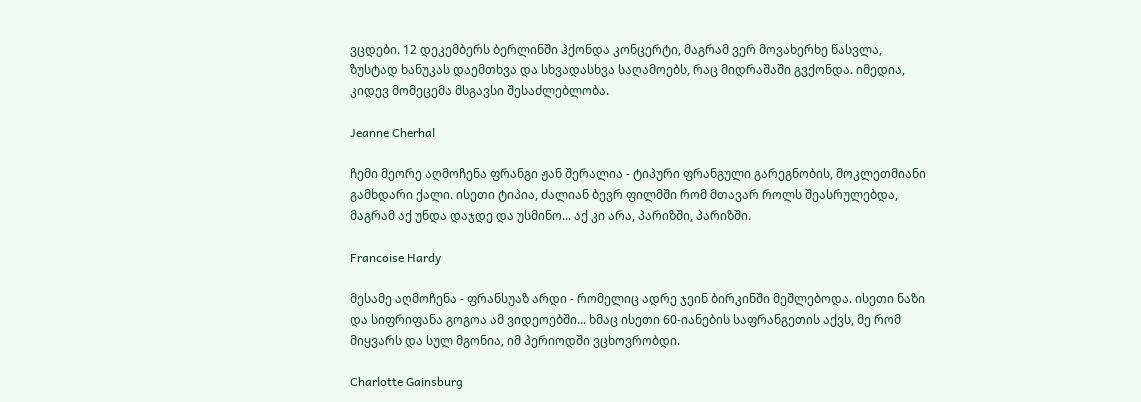ვცდები. 12 დეკემბერს ბერლინში ჰქონდა კონცერტი, მაგრამ ვერ მოვახერხე წასვლა, ზუსტად ხანუკას დაემთხვა და სხვადასხვა საღამოებს, რაც მიდრაშაში გვქონდა. იმედია, კიდევ მომეცემა მსგავსი შესაძლებლობა.

Jeanne Cherhal

ჩემი მეორე აღმოჩენა ფრანგი ჟან შერალია - ტიპური ფრანგული გარეგნობის, მოკლეთმიანი გამხდარი ქალი. ისეთი ტიპია, ძალიან ბევრ ფილმში რომ მთავარ როლს შეასრულებდა, მაგრამ აქ უნდა დაჯდე და უსმინო... აქ კი არა, პარიზში, პარიზში.

Francoise Hardy

მესამე აღმოჩენა - ფრანსუაზ არდი - რომელიც ადრე ჯეინ ბირკინში მეშლებოდა. ისეთი ნაზი და სიფრიფანა გოგოა ამ ვიდეოებში... ხმაც ისეთი 60-იანების საფრანგეთის აქვს, მე რომ მიყვარს და სულ მგონია, იმ პერიოდში ვცხოვრობდი.

Charlotte Gainsburg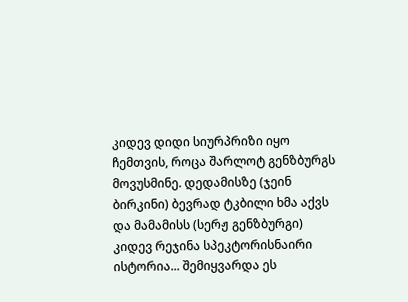კიდევ დიდი სიურპრიზი იყო ჩემთვის, როცა შარლოტ გენზბურგს მოვუსმინე. დედამისზე (ჯეინ ბირკინი) ბევრად ტკბილი ხმა აქვს და მამამისს (სერჟ გენზბურგი) კიდევ რეჯინა სპეკტორისნაირი ისტორია... შემიყვარდა ეს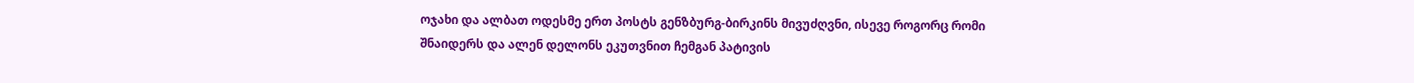ოჯახი და ალბათ ოდესმე ერთ პოსტს გენზბურგ-ბირკინს მივუძღვნი, ისევე როგორც რომი შნაიდერს და ალენ დელონს ეკუთვნით ჩემგან პატივის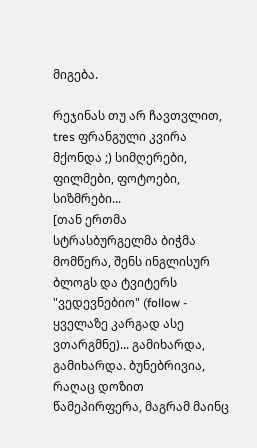მიგება.

რეჯინას თუ არ ჩავთვლით, tres ფრანგული კვირა მქონდა ;) სიმღერები, ფილმები, ფოტოები, სიზმრები...
[თან ერთმა სტრასბურგელმა ბიჭმა მომწერა, შენს ინგლისურ ბლოგს და ტვიტერს "ვედევნებიო" (follow - ყველაზე კარგად ასე ვთარგმნე)... გამიხარდა, გამიხარდა. ბუნებრივია, რაღაც დოზით წამეპირფერა, მაგრამ მაინც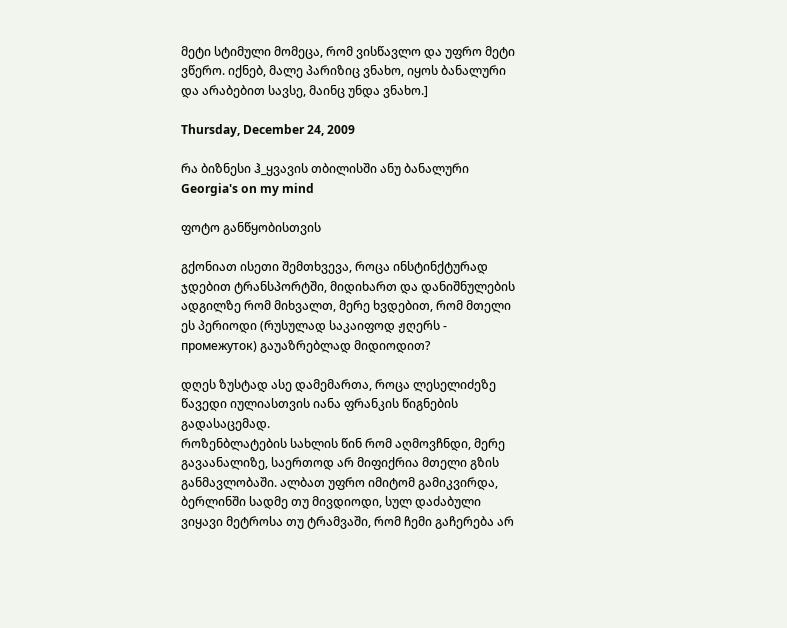მეტი სტიმული მომეცა, რომ ვისწავლო და უფრო მეტი ვწერო. იქნებ, მალე პარიზიც ვნახო, იყოს ბანალური და არაბებით სავსე, მაინც უნდა ვნახო.]

Thursday, December 24, 2009

რა ბიზნესი ჰ_ყვავის თბილისში ანუ ბანალური Georgia's on my mind

ფოტო განწყობისთვის

გქონიათ ისეთი შემთხვევა, როცა ინსტინქტურად ჯდებით ტრანსპორტში, მიდიხართ და დანიშნულების ადგილზე რომ მიხვალთ, მერე ხვდებით, რომ მთელი ეს პერიოდი (რუსულად საკაიფოდ ჟღერს - промежуток) გაუაზრებლად მიდიოდით?

დღეს ზუსტად ასე დამემართა, როცა ლესელიძეზე წავედი იულიასთვის იანა ფრანკის წიგნების გადასაცემად.
როზენბლატების სახლის წინ რომ აღმოვჩნდი, მერე გავაანალიზე, საერთოდ არ მიფიქრია მთელი გზის განმავლობაში. ალბათ უფრო იმიტომ გამიკვირდა, ბერლინში სადმე თუ მივდიოდი, სულ დაძაბული ვიყავი მეტროსა თუ ტრამვაში, რომ ჩემი გაჩერება არ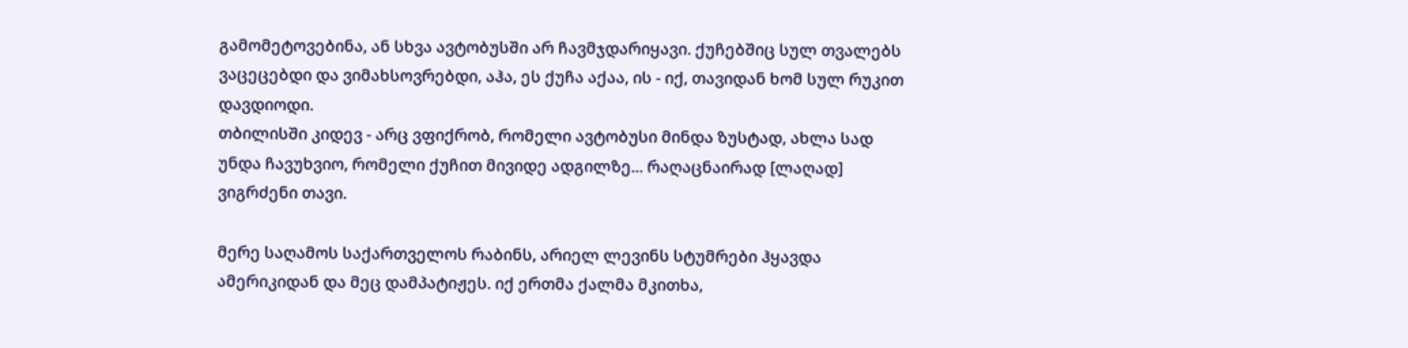გამომეტოვებინა, ან სხვა ავტობუსში არ ჩავმჯდარიყავი. ქუჩებშიც სულ თვალებს ვაცეცებდი და ვიმახსოვრებდი, აჰა, ეს ქუჩა აქაა, ის - იქ, თავიდან ხომ სულ რუკით დავდიოდი.
თბილისში კიდევ - არც ვფიქრობ, რომელი ავტობუსი მინდა ზუსტად, ახლა სად უნდა ჩავუხვიო, რომელი ქუჩით მივიდე ადგილზე... რაღაცნაირად [ლაღად] ვიგრძენი თავი.

მერე საღამოს საქართველოს რაბინს, არიელ ლევინს სტუმრები ჰყავდა ამერიკიდან და მეც დამპატიჟეს. იქ ერთმა ქალმა მკითხა,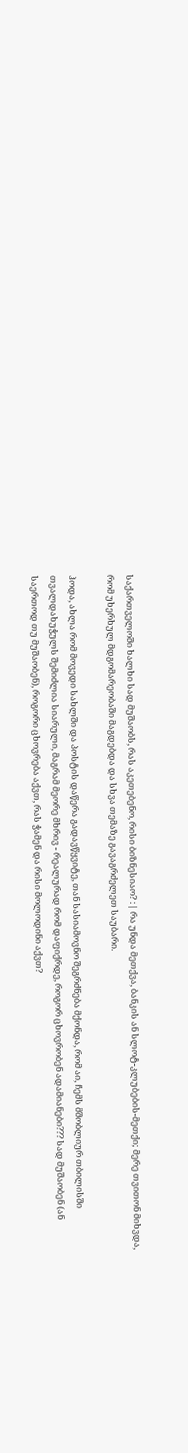საქართველოში ხალხი სად მუშაობს, რას აკეთებენო, რისი ბიზნესიაო? :| რა უნდა მეთქვა, ბანკის ან სლოტ-კლუბების-მეთქი; მერე თვითონ მიხვდა, რომ უხერხულ მდგომარეობაში მაგდებდა და სხვა თემაზე გავაგრძელეთ საუბარი.

ჰოდა, ახლა რომ მოვედი სახლში და პოსტის დაწერა გადავწყვიტე, თან სასიამოვნო შეგრძნება მქონდა, რომ აი, ჩემს მშობლიურ თბილისში თვალდახუჭულს შემიძლია სიარული, მაგრამ მეორე მხრივ - რეალურად რომ დაფიქრდე, როგორ ცხოვრობენ ადამიანები??? სად მუშაობენ (ან საერთოდ თუ მუშაობენ), როგორი ცხოვრება აქვთ, რას ჭამენ და რისი მოლოდინი აქვთ?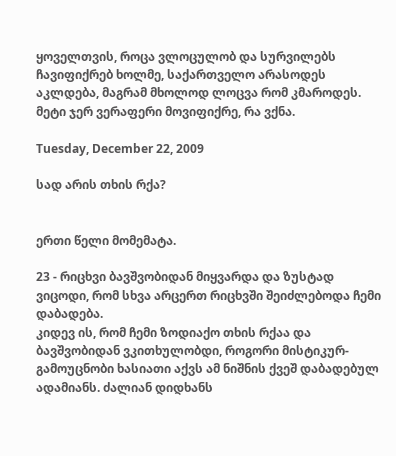ყოველთვის, როცა ვლოცულობ და სურვილებს ჩავიფიქრებ ხოლმე, საქართველო არასოდეს აკლდება, მაგრამ მხოლოდ ლოცვა რომ კმაროდეს. მეტი ჯერ ვერაფერი მოვიფიქრე, რა ვქნა.

Tuesday, December 22, 2009

სად არის თხის რქა?


ერთი წელი მომემატა.

23 - რიცხვი ბავშვობიდან მიყვარდა და ზუსტად ვიცოდი, რომ სხვა არცერთ რიცხვში შეიძლებოდა ჩემი დაბადება.
კიდევ ის, რომ ჩემი ზოდიაქო თხის რქაა და ბავშვობიდან ვკითხულობდი, როგორი მისტიკურ-გამოუცნობი ხასიათი აქვს ამ ნიშნის ქვეშ დაბადებულ ადამიანს. ძალიან დიდხანს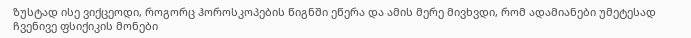ზუსტად ისე ვიქცეოდი, როგორც ჰოროსკოპების წიგნში ეწერა და ამის მერე მივხვდი, რომ ადამიანები უმეტესად ჩვენივე ფსიქიკის მონები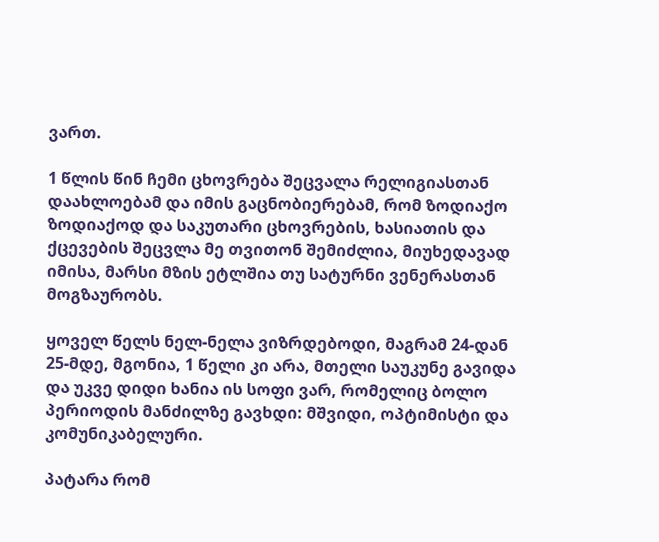ვართ.

1 წლის წინ ჩემი ცხოვრება შეცვალა რელიგიასთან დაახლოებამ და იმის გაცნობიერებამ, რომ ზოდიაქო ზოდიაქოდ და საკუთარი ცხოვრების, ხასიათის და ქცევების შეცვლა მე თვითონ შემიძლია, მიუხედავად იმისა, მარსი მზის ეტლშია თუ სატურნი ვენერასთან მოგზაურობს.

ყოველ წელს ნელ-ნელა ვიზრდებოდი, მაგრამ 24-დან 25-მდე, მგონია, 1 წელი კი არა, მთელი საუკუნე გავიდა და უკვე დიდი ხანია ის სოფი ვარ, რომელიც ბოლო პერიოდის მანძილზე გავხდი: მშვიდი, ოპტიმისტი და კომუნიკაბელური.

პატარა რომ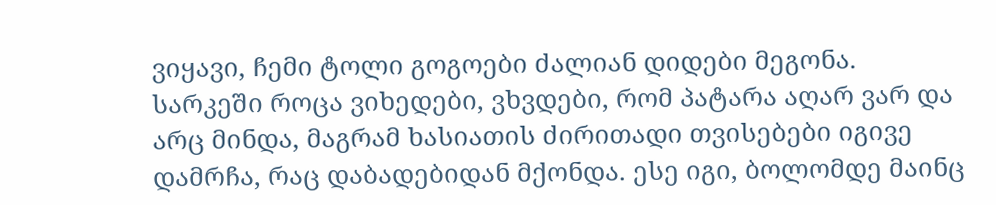ვიყავი, ჩემი ტოლი გოგოები ძალიან დიდები მეგონა.
სარკეში როცა ვიხედები, ვხვდები, რომ პატარა აღარ ვარ და არც მინდა, მაგრამ ხასიათის ძირითადი თვისებები იგივე დამრჩა, რაც დაბადებიდან მქონდა. ესე იგი, ბოლომდე მაინც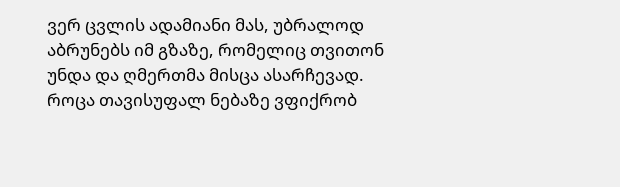ვერ ცვლის ადამიანი მას, უბრალოდ აბრუნებს იმ გზაზე, რომელიც თვითონ უნდა და ღმერთმა მისცა ასარჩევად.
როცა თავისუფალ ნებაზე ვფიქრობ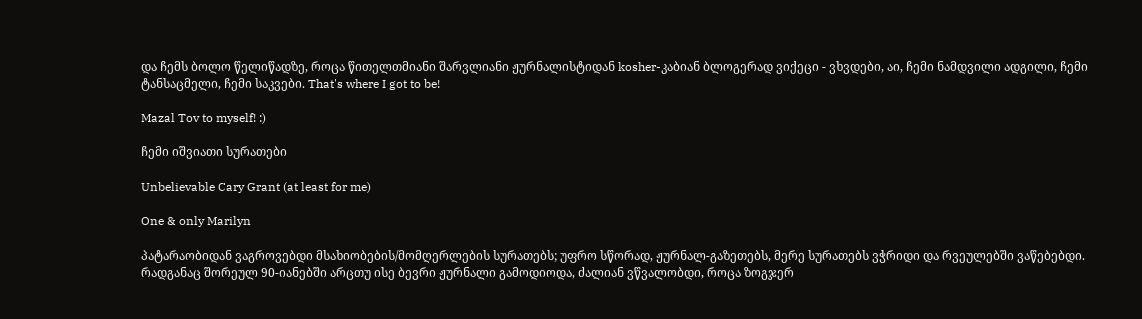და ჩემს ბოლო წელიწადზე, როცა წითელთმიანი შარვლიანი ჟურნალისტიდან kosher-კაბიან ბლოგერად ვიქეცი - ვხვდები, აი, ჩემი ნამდვილი ადგილი, ჩემი ტანსაცმელი, ჩემი საკვები. That's where I got to be!

Mazal Tov to myself! :)

ჩემი იშვიათი სურათები

Unbelievable Cary Grant (at least for me)

One & only Marilyn

პატარაობიდან ვაგროვებდი მსახიობების/მომღერლების სურათებს; უფრო სწორად, ჟურნალ-გაზეთებს, მერე სურათებს ვჭრიდი და რვეულებში ვაწებებდი. რადგანაც შორეულ 90-იანებში არცთუ ისე ბევრი ჟურნალი გამოდიოდა, ძალიან ვწვალობდი, როცა ზოგჯერ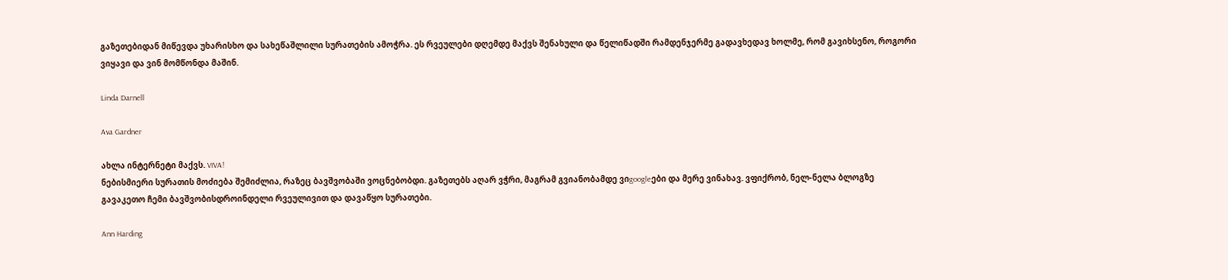გაზეთებიდან მიწევდა უხარისხო და სახეწაშლილი სურათების ამოჭრა. ეს რვეულები დღემდე მაქვს შენახული და წელიწადში რამდენჯერმე გადავხედავ ხოლმე, რომ გავიხსენო, როგორი ვიყავი და ვინ მომწონდა მაშინ.

Linda Darnell

Ava Gardner

ახლა ინტერნეტი მაქვს. VIVA!
ნებისმიერი სურათის მოძიება შემიძლია, რაზეც ბავშვობაში ვოცნებობდი. გაზეთებს აღარ ვჭრი, მაგრამ გვიანობამდე ვიgoogleები და მერე ვინახავ. ვფიქრობ, ნელ-ნელა ბლოგზე გავაკეთო ჩემი ბავშვობისდროინდელი რვეულივით და დავაწყო სურათები.

Ann Harding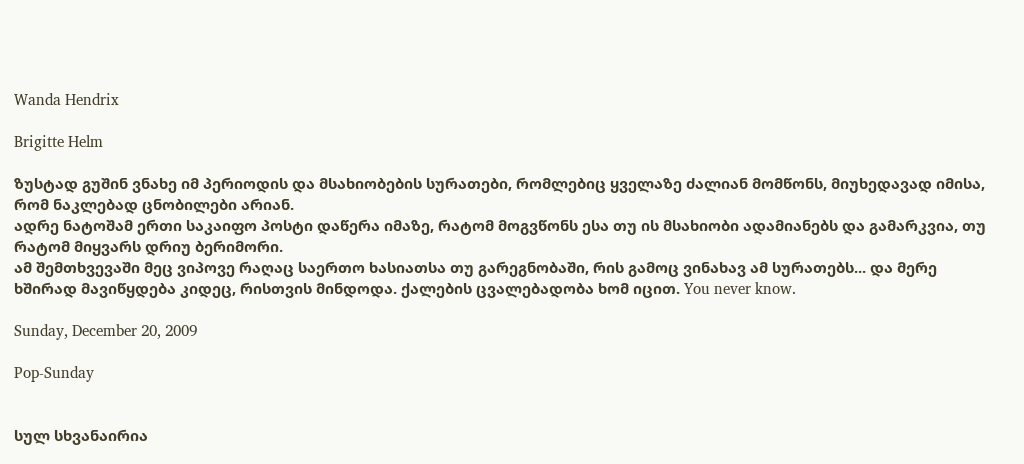Wanda Hendrix

Brigitte Helm

ზუსტად გუშინ ვნახე იმ პერიოდის და მსახიობების სურათები, რომლებიც ყველაზე ძალიან მომწონს, მიუხედავად იმისა, რომ ნაკლებად ცნობილები არიან.
ადრე ნატოშამ ერთი საკაიფო პოსტი დაწერა იმაზე, რატომ მოგვწონს ესა თუ ის მსახიობი ადამიანებს და გამარკვია, თუ რატომ მიყვარს დრიუ ბერიმორი.
ამ შემთხვევაში მეც ვიპოვე რაღაც საერთო ხასიათსა თუ გარეგნობაში, რის გამოც ვინახავ ამ სურათებს... და მერე ხშირად მავიწყდება კიდეც, რისთვის მინდოდა. ქალების ცვალებადობა ხომ იცით. You never know.

Sunday, December 20, 2009

Pop-Sunday


სულ სხვანაირია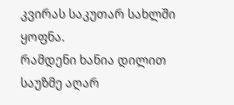კვირას საკუთარ სახლში ყოფნა.
რამდენი ხანია დილით საუზმე აღარ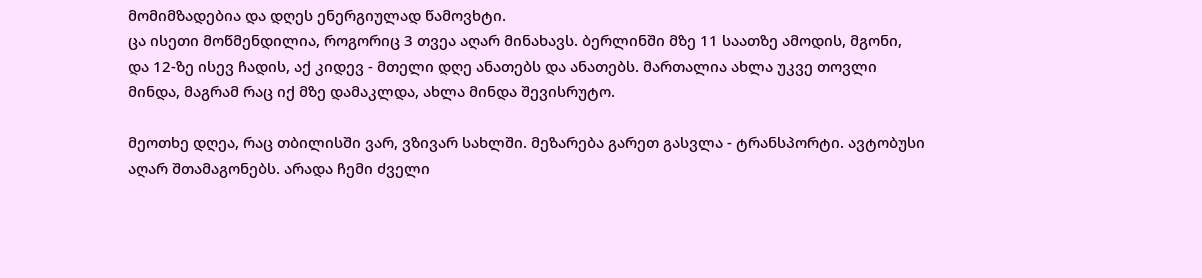მომიმზადებია და დღეს ენერგიულად წამოვხტი.
ცა ისეთი მოწმენდილია, როგორიც 3 თვეა აღარ მინახავს. ბერლინში მზე 11 საათზე ამოდის, მგონი, და 12-ზე ისევ ჩადის, აქ კიდევ - მთელი დღე ანათებს და ანათებს. მართალია ახლა უკვე თოვლი მინდა, მაგრამ რაც იქ მზე დამაკლდა, ახლა მინდა შევისრუტო.

მეოთხე დღეა, რაც თბილისში ვარ, ვზივარ სახლში. მეზარება გარეთ გასვლა - ტრანსპორტი. ავტობუსი აღარ შთამაგონებს. არადა ჩემი ძველი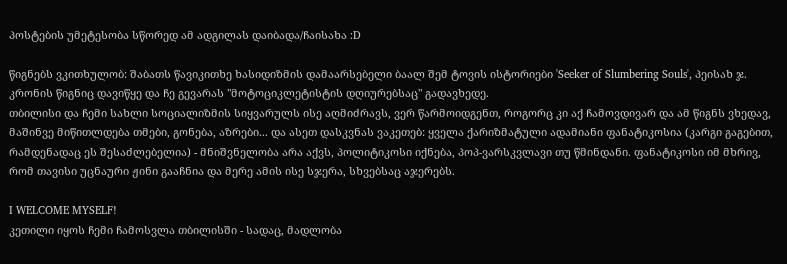პოსტების უმეტესობა სწორედ ამ ადგილას დაიბადა/ჩაისახა :D

წიგნებს ვკითხულობ: შაბათს წავიკითხე ხასიდიზმის დამაარსებელი ბაალ შემ ტოვის ისტორიები 'Seeker of Slumbering Souls', პეისახ ჯ. კრონის წიგნიც დავიწყე და ჩე გევარას "მოტოციკლეტისტის დღიურებსაც" გადავხედე.
თბილისი და ჩემი სახლი სოციალიზმის სიყვარულს ისე აღმიძრავს, ვერ წარმოიდგენთ, როგორც კი აქ ჩამოვდივარ და ამ წიგნს ვხედავ, მაშინვე მიწითლდება თმები, გონება, აზრები... და ასეთ დასკვნას ვაკეთებ: ყველა ქარიზმატული ადამიანი ფანატიკოსია (კარგი გაგებით, რამდენადაც ეს შესაძლებელია) - მნიშვნელობა არა აქვს, პოლიტიკოსი იქნება, პოპ-ვარსკვლავი თუ წმინდანი. ფანატიკოსი იმ მხრივ, რომ თავისი უცნაური ჟინი გააჩნია და მერე ამის ისე სჯერა, სხვებსაც აჯერებს.

I WELCOME MYSELF!
კეთილი იყოს ჩემი ჩამოსვლა თბილისში - სადაც, მადლობა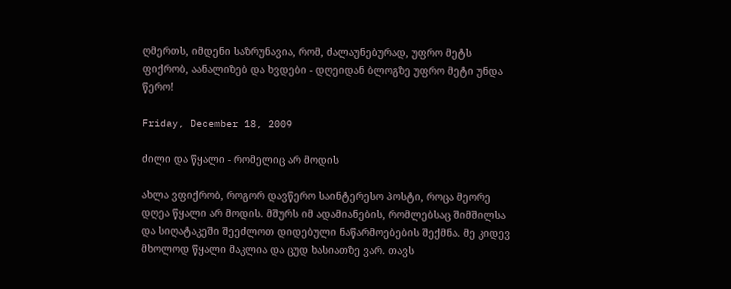ღმერთს, იმდენი საზრუნავია, რომ, ძალაუნებურად, უფრო მეტს ფიქრობ, აანალიზებ და ხვდები - დღეიდან ბლოგზე უფრო მეტი უნდა წერო!

Friday, December 18, 2009

ძილი და წყალი - რომელიც არ მოდის

ახლა ვფიქრობ, როგორ დავწერო საინტერესო პოსტი, როცა მეორე დღეა წყალი არ მოდის. მშურს იმ ადამიანების, რომლებსაც შიმშილსა და სიღატაკეში შეეძლოთ დიდებული ნაწარმოებების შექმნა. მე კიდევ მხოლოდ წყალი მაკლია და ცუდ ხასიათზე ვარ. თავს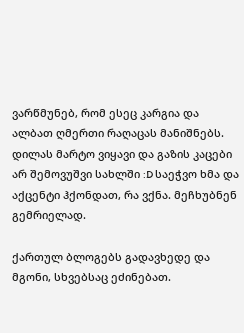ვარწმუნებ, რომ ესეც კარგია და ალბათ ღმერთი რაღაცას მანიშნებს.
დილას მარტო ვიყავი და გაზის კაცები არ შემოვუშვი სახლში :D საეჭვო ხმა და აქცენტი ჰქონდათ, რა ვქნა. მეჩხუბნენ გემრიელად.

ქართულ ბლოგებს გადავხედე და მგონი, სხვებსაც ეძინებათ.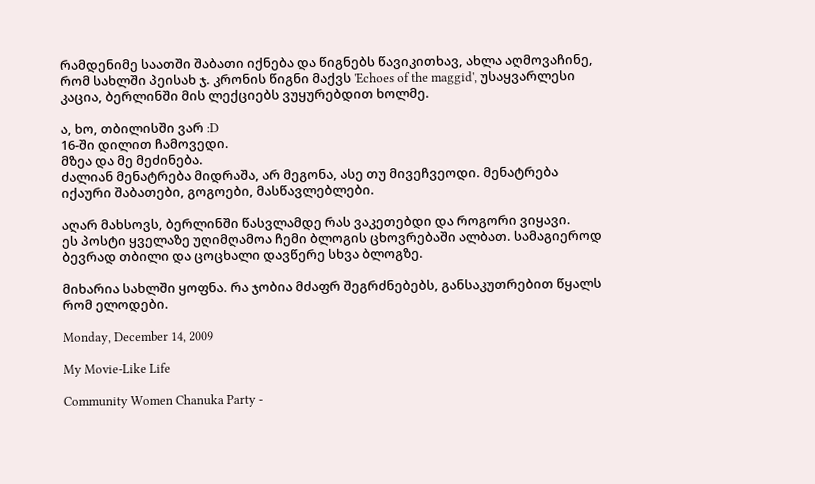რამდენიმე საათში შაბათი იქნება და წიგნებს წავიკითხავ, ახლა აღმოვაჩინე, რომ სახლში პეისახ ჯ. კრონის წიგნი მაქვს 'Echoes of the maggid', უსაყვარლესი კაცია, ბერლინში მის ლექციებს ვუყურებდით ხოლმე.

ა, ხო, თბილისში ვარ :D
16-ში დილით ჩამოვედი.
მზეა და მე მეძინება.
ძალიან მენატრება მიდრაშა, არ მეგონა, ასე თუ მივეჩვეოდი. მენატრება იქაური შაბათები, გოგოები, მასწავლებლები.

აღარ მახსოვს, ბერლინში წასვლამდე რას ვაკეთებდი და როგორი ვიყავი.
ეს პოსტი ყველაზე უღიმღამოა ჩემი ბლოგის ცხოვრებაში ალბათ. სამაგიეროდ ბევრად თბილი და ცოცხალი დავწერე სხვა ბლოგზე.

მიხარია სახლში ყოფნა. რა ჯობია მძაფრ შეგრძნებებს, განსაკუთრებით წყალს რომ ელოდები.

Monday, December 14, 2009

My Movie-Like Life

Community Women Chanuka Party -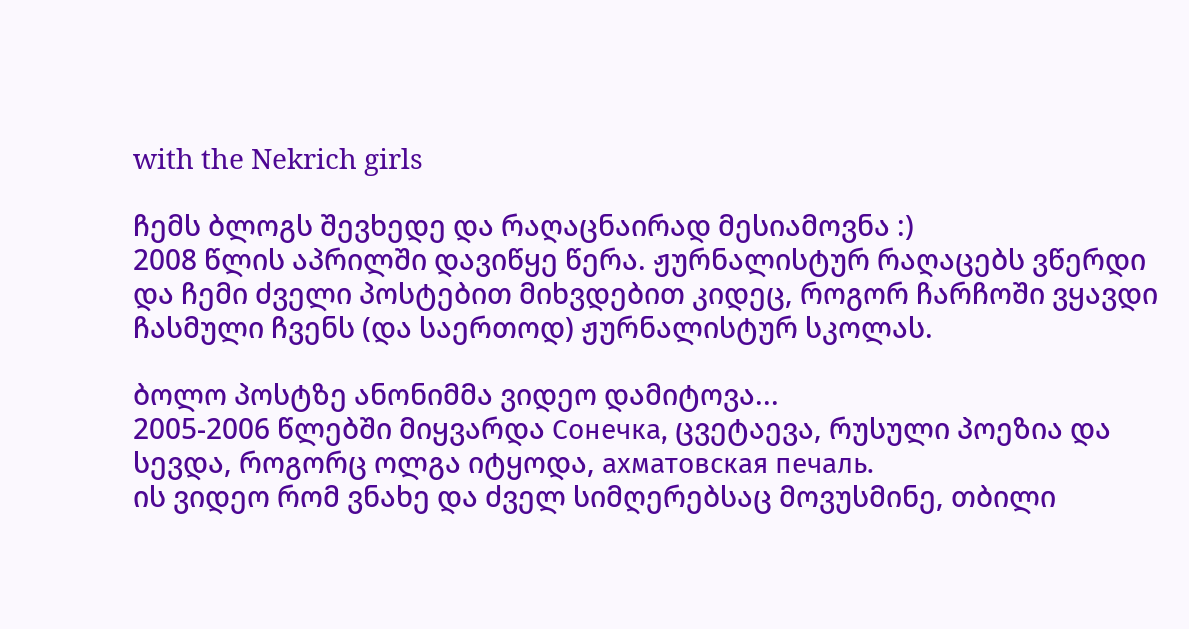with the Nekrich girls

ჩემს ბლოგს შევხედე და რაღაცნაირად მესიამოვნა :)
2008 წლის აპრილში დავიწყე წერა. ჟურნალისტურ რაღაცებს ვწერდი და ჩემი ძველი პოსტებით მიხვდებით კიდეც, როგორ ჩარჩოში ვყავდი ჩასმული ჩვენს (და საერთოდ) ჟურნალისტურ სკოლას.

ბოლო პოსტზე ანონიმმა ვიდეო დამიტოვა...
2005-2006 წლებში მიყვარდა Сонечка, ცვეტაევა, რუსული პოეზია და სევდა, როგორც ოლგა იტყოდა, ахматовская печаль.
ის ვიდეო რომ ვნახე და ძველ სიმღერებსაც მოვუსმინე, თბილი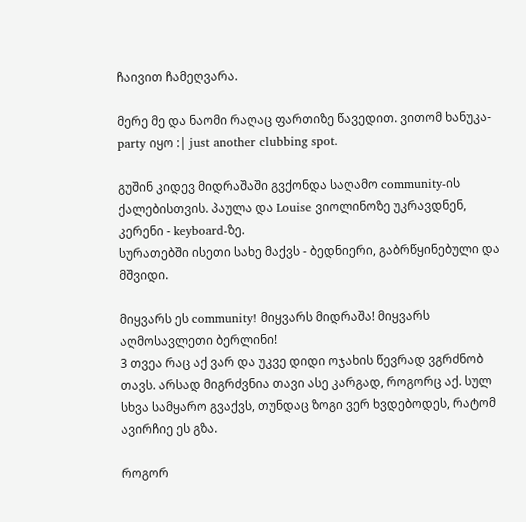ჩაივით ჩამეღვარა.

მერე მე და ნაომი რაღაც ფართიზე წავედით. ვითომ ხანუკა-party იყო :| just another clubbing spot.

გუშინ კიდევ მიდრაშაში გვქონდა საღამო community-ის ქალებისთვის. პაულა და Louise ვიოლინოზე უკრავდნენ, კერენი - keyboard-ზე.
სურათებში ისეთი სახე მაქვს - ბედნიერი, გაბრწყინებული და მშვიდი.

მიყვარს ეს community! მიყვარს მიდრაშა! მიყვარს აღმოსავლეთი ბერლინი!
3 თვეა რაც აქ ვარ და უკვე დიდი ოჯახის წევრად ვგრძნობ თავს. არსად მიგრძვნია თავი ასე კარგად, როგორც აქ. სულ სხვა სამყარო გვაქვს, თუნდაც ზოგი ვერ ხვდებოდეს, რატომ ავირჩიე ეს გზა.

როგორ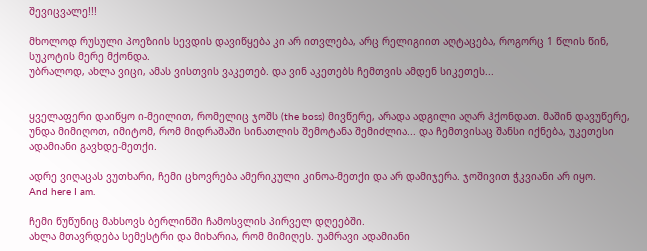შევიცვალე!!!

მხოლოდ რუსული პოეზიის სევდის დავიწყება კი არ ითვლება, არც რელიგიით აღტაცება, როგორც 1 წლის წინ, სუკოტის მერე მქონდა.
უბრალოდ, ახლა ვიცი, ამას ვისთვის ვაკეთებ. და ვინ აკეთებს ჩემთვის ამდენ სიკეთეს...


ყველაფერი დაიწყო ი-მეილით, რომელიც ჯოშს (the boss) მივწერე, არადა ადგილი აღარ ჰქონდათ. მაშინ დავუწერე, უნდა მიმიღოთ, იმიტომ, რომ მიდრაშაში სინათლის შემოტანა შემიძლია... და ჩემთვისაც შანსი იქნება, უკეთესი ადამიანი გავხდე-მეთქი.

ადრე ვიღაცას ვუთხარი, ჩემი ცხოვრება ამერიკული კინოა-მეთქი და არ დამიჯერა. ჯოშივით ჭკვიანი არ იყო.
And here I am.

ჩემი წუწუნიც მახსოვს ბერლინში ჩამოსვლის პირველ დღეებში.
ახლა მთავრდება სემესტრი და მიხარია, რომ მიმიღეს. უამრავი ადამიანი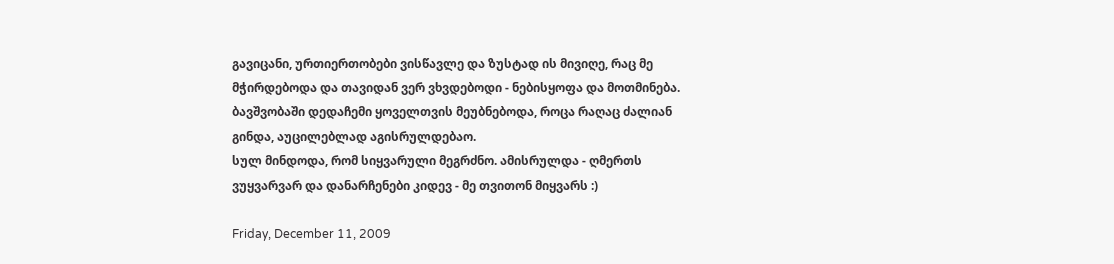გავიცანი, ურთიერთობები ვისწავლე და ზუსტად ის მივიღე, რაც მე მჭირდებოდა და თავიდან ვერ ვხვდებოდი - ნებისყოფა და მოთმინება.
ბავშვობაში დედაჩემი ყოველთვის მეუბნებოდა, როცა რაღაც ძალიან გინდა, აუცილებლად აგისრულდებაო.
სულ მინდოდა, რომ სიყვარული მეგრძნო. ამისრულდა - ღმერთს ვუყვარვარ და დანარჩენები კიდევ - მე თვითონ მიყვარს :)

Friday, December 11, 2009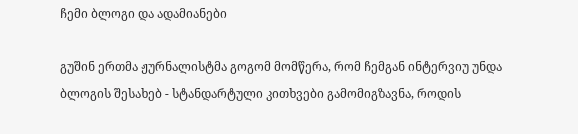ჩემი ბლოგი და ადამიანები

გუშინ ერთმა ჟურნალისტმა გოგომ მომწერა, რომ ჩემგან ინტერვიუ უნდა ბლოგის შესახებ - სტანდარტული კითხვები გამომიგზავნა, როდის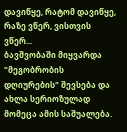დავიწყე, რატომ დავიწყე, რაზე ვწერ, ვისთვის ვწერ...
ბავშვობაში მიყვარდა "მეგობრობის დღიურების" შევსება და ახლა სერიოზულად მომეცა ამის საშუალება.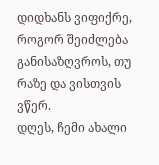დიდხანს ვიფიქრე, როგორ შეიძლება განისაზღვროს, თუ რაზე და ვისთვის ვწერ.
დღეს, ჩემი ახალი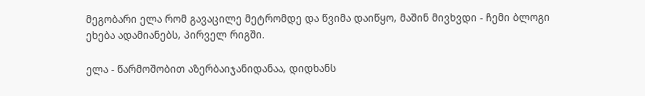მეგობარი ელა რომ გავაცილე მეტრომდე და წვიმა დაიწყო, მაშინ მივხვდი - ჩემი ბლოგი ეხება ადამიანებს, პირველ რიგში.

ელა - წარმოშობით აზერბაიჯანიდანაა, დიდხანს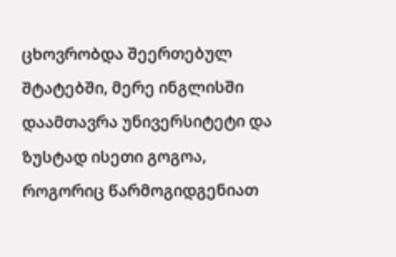ცხოვრობდა შეერთებულ შტატებში, მერე ინგლისში დაამთავრა უნივერსიტეტი და ზუსტად ისეთი გოგოა, როგორიც წარმოგიდგენიათ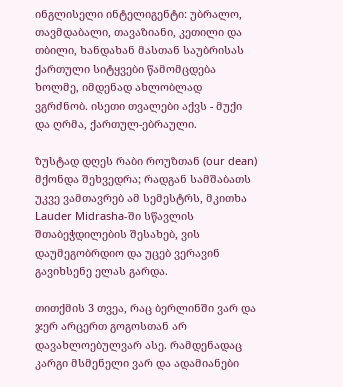ინგლისელი ინტელიგენტი: უბრალო, თავმდაბალი, თავაზიანი, კეთილი და თბილი, ხანდახან მასთან საუბრისას ქართული სიტყვები წამომცდება ხოლმე, იმდენად ახლობლად ვგრძნობ. ისეთი თვალები აქვს - მუქი და ღრმა, ქართულ-ებრაული.

ზუსტად დღეს რაბი როუზთან (our dean) მქონდა შეხვედრა; რადგან სამშაბათს უკვე ვამთავრებ ამ სემესტრს, მკითხა Lauder Midrasha-ში სწავლის შთაბეჭდილების შესახებ, ვის დაუმეგობრდიო და უცებ ვერავინ გავიხსენე ელას გარდა.

თითქმის 3 თვეა, რაც ბერლინში ვარ და ჯერ არცერთ გოგოსთან არ დავახლოებულვარ ასე. რამდენადაც კარგი მსმენელი ვარ და ადამიანები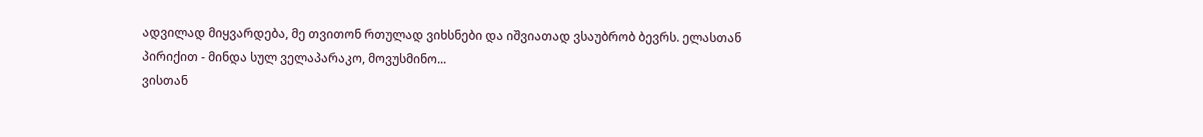ადვილად მიყვარდება, მე თვითონ რთულად ვიხსნები და იშვიათად ვსაუბრობ ბევრს. ელასთან პირიქით - მინდა სულ ველაპარაკო, მოვუსმინო...
ვისთან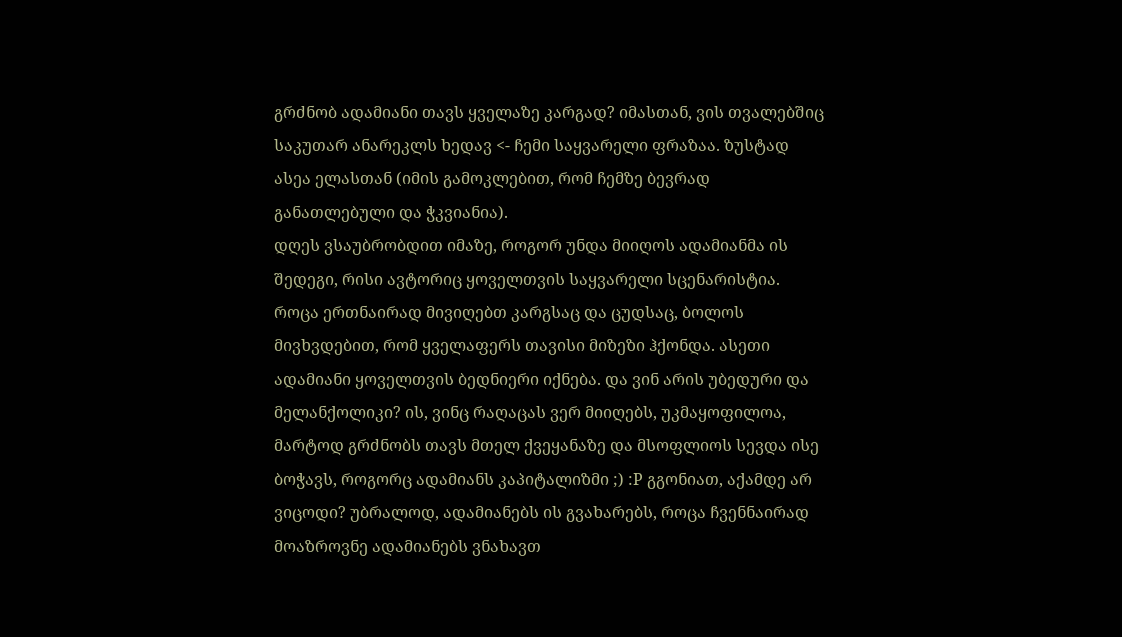გრძნობ ადამიანი თავს ყველაზე კარგად? იმასთან, ვის თვალებშიც საკუთარ ანარეკლს ხედავ <- ჩემი საყვარელი ფრაზაა. ზუსტად ასეა ელასთან (იმის გამოკლებით, რომ ჩემზე ბევრად განათლებული და ჭკვიანია).
დღეს ვსაუბრობდით იმაზე, როგორ უნდა მიიღოს ადამიანმა ის შედეგი, რისი ავტორიც ყოველთვის საყვარელი სცენარისტია. როცა ერთნაირად მივიღებთ კარგსაც და ცუდსაც, ბოლოს მივხვდებით, რომ ყველაფერს თავისი მიზეზი ჰქონდა. ასეთი ადამიანი ყოველთვის ბედნიერი იქნება. და ვინ არის უბედური და მელანქოლიკი? ის, ვინც რაღაცას ვერ მიიღებს, უკმაყოფილოა, მარტოდ გრძნობს თავს მთელ ქვეყანაზე და მსოფლიოს სევდა ისე ბოჭავს, როგორც ადამიანს კაპიტალიზმი ;) :P გგონიათ, აქამდე არ ვიცოდი? უბრალოდ, ადამიანებს ის გვახარებს, როცა ჩვენნაირად მოაზროვნე ადამიანებს ვნახავთ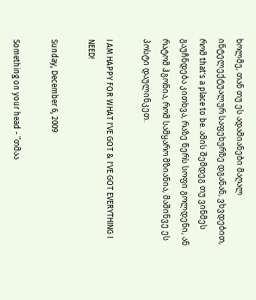ხოლმე, თან თუ ეს ადამიანები მაღალ ინტელექტუალურ საფეხურზე დგანან, ვხვდებით, რომ that's a place to be. ამის შემდეგ თუ ვინმეს გაუჩნდება კითხვა, რაზე წერს სოფი გოლდენი, ან რატომ ჰგონია, რომ სამყარო მზიანია, მაშინვე ეს პოსტი დაულინკეთ.

I AM HAPPY FOR WHAT I'VE GOT & I'VE GOT EVERYTHING I NEED!

Sunday, December 6, 2009

Something on your head - "თმაა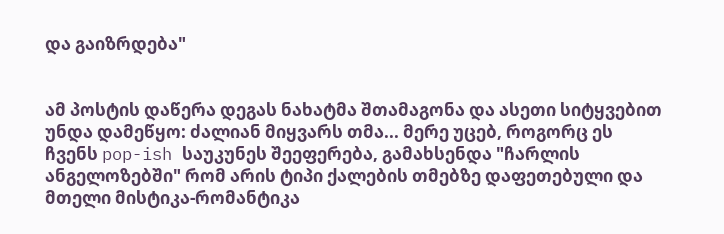და გაიზრდება"


ამ პოსტის დაწერა დეგას ნახატმა შთამაგონა და ასეთი სიტყვებით უნდა დამეწყო: ძალიან მიყვარს თმა... მერე უცებ, როგორც ეს ჩვენს pop-ish საუკუნეს შეეფერება, გამახსენდა "ჩარლის ანგელოზებში" რომ არის ტიპი ქალების თმებზე დაფეთებული და მთელი მისტიკა-რომანტიკა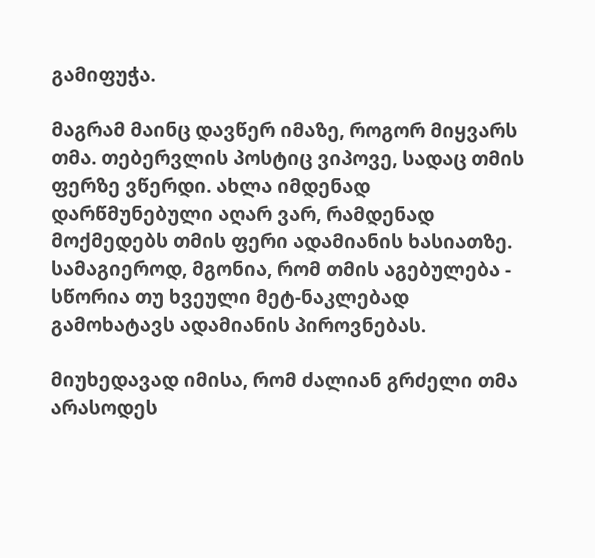გამიფუჭა.

მაგრამ მაინც დავწერ იმაზე, როგორ მიყვარს თმა. თებერვლის პოსტიც ვიპოვე, სადაც თმის ფერზე ვწერდი. ახლა იმდენად დარწმუნებული აღარ ვარ, რამდენად მოქმედებს თმის ფერი ადამიანის ხასიათზე. სამაგიეროდ, მგონია, რომ თმის აგებულება - სწორია თუ ხვეული მეტ-ნაკლებად გამოხატავს ადამიანის პიროვნებას.

მიუხედავად იმისა, რომ ძალიან გრძელი თმა არასოდეს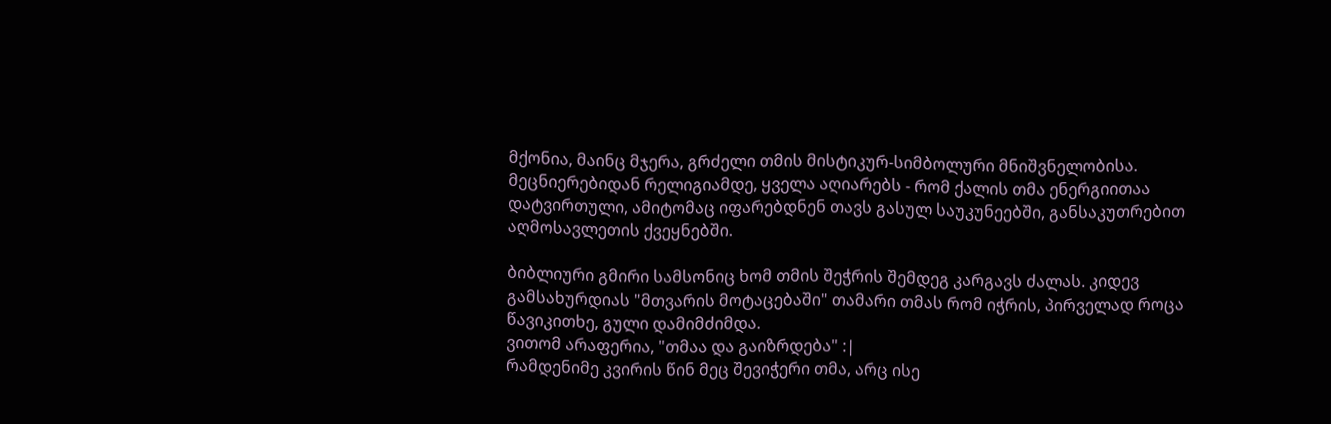მქონია, მაინც მჯერა, გრძელი თმის მისტიკურ-სიმბოლური მნიშვნელობისა. მეცნიერებიდან რელიგიამდე, ყველა აღიარებს - რომ ქალის თმა ენერგიითაა დატვირთული, ამიტომაც იფარებდნენ თავს გასულ საუკუნეებში, განსაკუთრებით აღმოსავლეთის ქვეყნებში.

ბიბლიური გმირი სამსონიც ხომ თმის შეჭრის შემდეგ კარგავს ძალას. კიდევ გამსახურდიას "მთვარის მოტაცებაში" თამარი თმას რომ იჭრის, პირველად როცა წავიკითხე, გული დამიმძიმდა.
ვითომ არაფერია, "თმაა და გაიზრდება" :|
რამდენიმე კვირის წინ მეც შევიჭერი თმა, არც ისე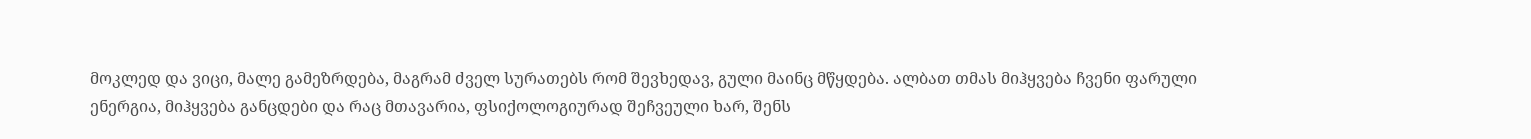მოკლედ და ვიცი, მალე გამეზრდება, მაგრამ ძველ სურათებს რომ შევხედავ, გული მაინც მწყდება. ალბათ თმას მიჰყვება ჩვენი ფარული ენერგია, მიჰყვება განცდები და რაც მთავარია, ფსიქოლოგიურად შეჩვეული ხარ, შენს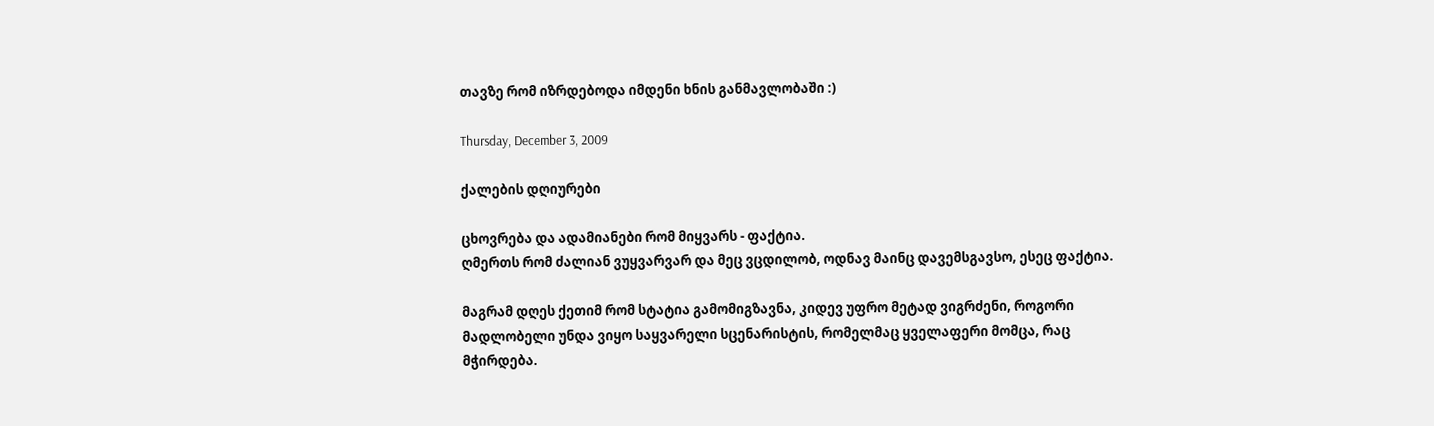თავზე რომ იზრდებოდა იმდენი ხნის განმავლობაში :)

Thursday, December 3, 2009

ქალების დღიურები

ცხოვრება და ადამიანები რომ მიყვარს - ფაქტია.
ღმერთს რომ ძალიან ვუყვარვარ და მეც ვცდილობ, ოდნავ მაინც დავემსგავსო, ესეც ფაქტია.

მაგრამ დღეს ქეთიმ რომ სტატია გამომიგზავნა, კიდევ უფრო მეტად ვიგრძენი, როგორი მადლობელი უნდა ვიყო საყვარელი სცენარისტის, რომელმაც ყველაფერი მომცა, რაც მჭირდება.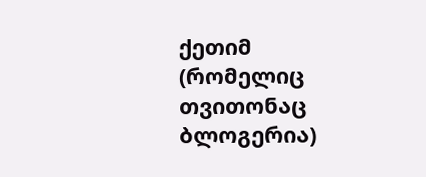ქეთიმ (რომელიც თვითონაც ბლოგერია)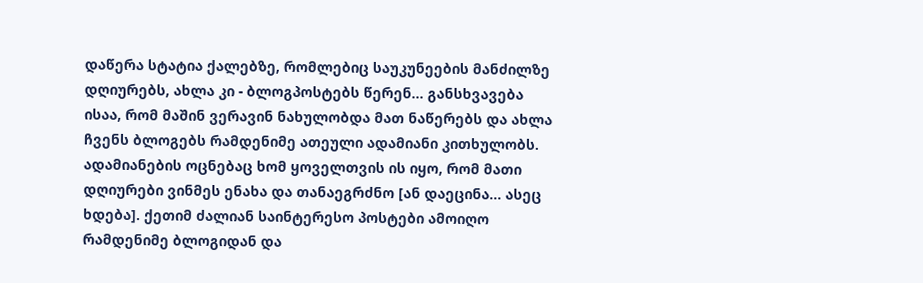დაწერა სტატია ქალებზე, რომლებიც საუკუნეების მანძილზე დღიურებს, ახლა კი - ბლოგპოსტებს წერენ... განსხვავება ისაა, რომ მაშინ ვერავინ ნახულობდა მათ ნაწერებს და ახლა ჩვენს ბლოგებს რამდენიმე ათეული ადამიანი კითხულობს. ადამიანების ოცნებაც ხომ ყოველთვის ის იყო, რომ მათი დღიურები ვინმეს ენახა და თანაეგრძნო [ან დაეცინა... ასეც ხდება]. ქეთიმ ძალიან საინტერესო პოსტები ამოიღო რამდენიმე ბლოგიდან და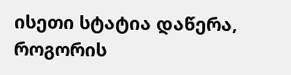ისეთი სტატია დაწერა, როგორის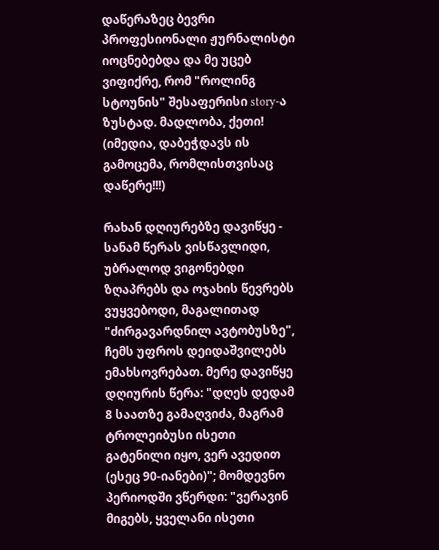დაწერაზეც ბევრი პროფესიონალი ჟურნალისტი იოცნებებდა და მე უცებ ვიფიქრე, რომ "როლინგ სტოუნის" შესაფერისი story-ა ზუსტად. მადლობა, ქეთი! (იმედია, დაბეჭდავს ის გამოცემა, რომლისთვისაც დაწერე!!!)

რახან დღიურებზე დავიწყე -
სანამ წერას ვისწავლიდი, უბრალოდ ვიგონებდი ზღაპრებს და ოჯახის წევრებს ვუყვებოდი, მაგალითად "ძირგავარდნილ ავტობუსზე", ჩემს უფროს დეიდაშვილებს ემახსოვრებათ. მერე დავიწყე დღიურის წერა: "დღეს დედამ 8 საათზე გამაღვიძა, მაგრამ ტროლეიბუსი ისეთი გატენილი იყო, ვერ ავედით (ესეც 90-იანები)"; მომდევნო პერიოდში ვწერდი: "ვერავინ მიგებს, ყველანი ისეთი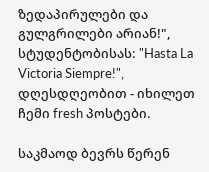ზედაპირულები და გულგრილები არიან!", სტუდენტობისას: "Hasta La Victoria Siempre!", დღესდღეობით - იხილეთ ჩემი fresh პოსტები.

საკმაოდ ბევრს წერენ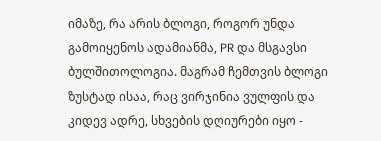იმაზე, რა არის ბლოგი, როგორ უნდა გამოიყენოს ადამიანმა, PR და მსგავსი ბულშითოლოგია. მაგრამ ჩემთვის ბლოგი ზუსტად ისაა, რაც ვირჯინია ვულფის და კიდევ ადრე, სხვების დღიურები იყო -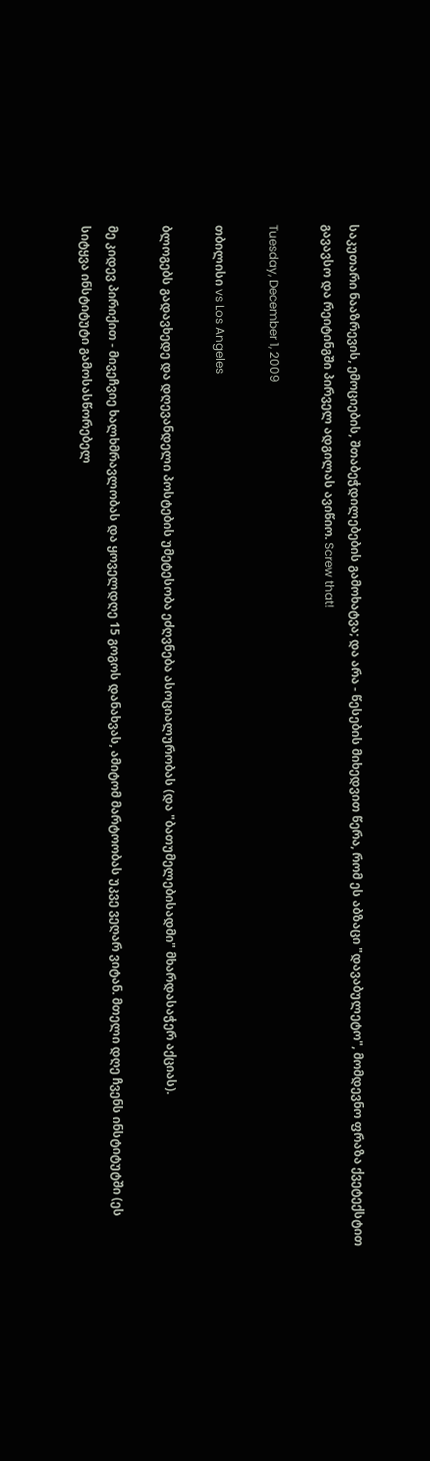საკუთარი ნააზრევის, ემოციების, შთაბეჭდილებების გამოხატვა; და არა - წესების მიხედვით წერა, რომ ეს აბზაცი "დავაბულეტო", მომდევნო ფრაზა ქვეტექსტით გავავსო და რეიტინგში პირველ ადგილას ავიწიო. Screw that!

Tuesday, December 1, 2009

თბილისი vs Los Angeles

ბლოგებს გადავხედე და დღევანდელი პოსტების უმეტესობა ეძღვნება ასოციალურობას (და "ბათუმელებისადმი" მხარდასაჭერ აქციას).

მე კიდევ პირიქით - მივეჩვიე ხალხმრავლობას და ყოველდღე 15 გოგოს დანახვას, ამიტომ მარტოობას უკვე ვეღარ ვიტან. მთელი დღე ჩვენს ინსტიტუტში (ეს სიტყვა ინსტიტუტი გამოსასწორებელ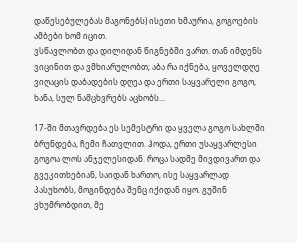დაწესებულებას მაგონებს) ისეთი ხმაურია, გოგოების ამბები ხომ იცით.
ვსწავლობთ და დილიდან წიგნებში ვართ. თან იმდენს ვიცინით და ვმხიარულობთ; აბა რა იქნება, ყოველდღე ვიღაცის დაბადების დღეა და ერთი საყვარელი გოგო, ხანა, სულ ნამცხვრებს აცხობს...

17-ში მთავრდება ეს სემესტრი და ყველა გოგო სახლში ბრუნდება, ჩემი ჩათვლით. ჰოდა, ერთი უსაყვარლესი გოგოა ლოს ანჯელესიდან. როცა სადმე მივდივართ და გვეკითხებიან, საიდან ხართო, ისე საყვარლად პასუხობს, მოგინდება შენც იქიდან იყო. გუშინ ვხუმრობდით, მე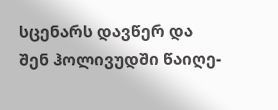სცენარს დავწერ და შენ ჰოლივუდში წაიღე-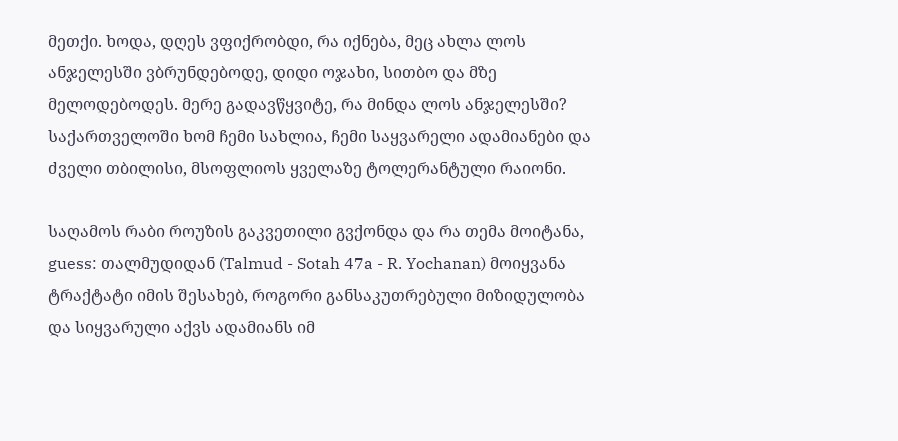მეთქი. ხოდა, დღეს ვფიქრობდი, რა იქნება, მეც ახლა ლოს ანჯელესში ვბრუნდებოდე, დიდი ოჯახი, სითბო და მზე მელოდებოდეს. მერე გადავწყვიტე, რა მინდა ლოს ანჯელესში? საქართველოში ხომ ჩემი სახლია, ჩემი საყვარელი ადამიანები და ძველი თბილისი, მსოფლიოს ყველაზე ტოლერანტული რაიონი.

საღამოს რაბი როუზის გაკვეთილი გვქონდა და რა თემა მოიტანა, guess: თალმუდიდან (Talmud - Sotah 47a - R. Yochanan) მოიყვანა ტრაქტატი იმის შესახებ, როგორი განსაკუთრებული მიზიდულობა და სიყვარული აქვს ადამიანს იმ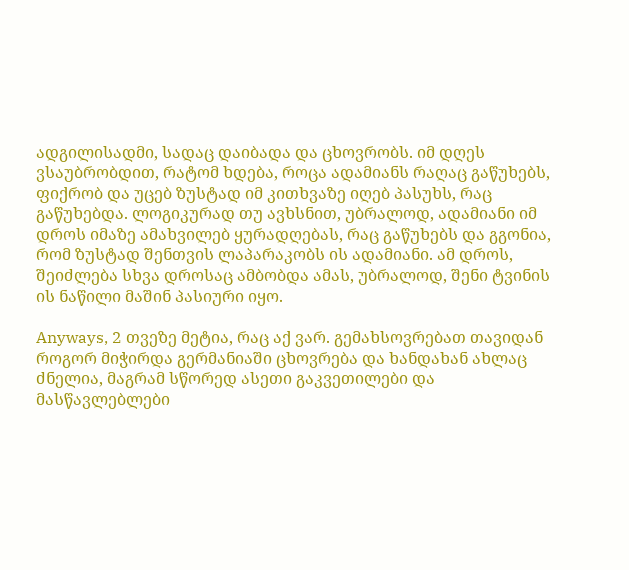ადგილისადმი, სადაც დაიბადა და ცხოვრობს. იმ დღეს ვსაუბრობდით, რატომ ხდება, როცა ადამიანს რაღაც გაწუხებს, ფიქრობ და უცებ ზუსტად იმ კითხვაზე იღებ პასუხს, რაც გაწუხებდა. ლოგიკურად თუ ავხსნით, უბრალოდ, ადამიანი იმ დროს იმაზე ამახვილებ ყურადღებას, რაც გაწუხებს და გგონია, რომ ზუსტად შენთვის ლაპარაკობს ის ადამიანი. ამ დროს, შეიძლება სხვა დროსაც ამბობდა ამას, უბრალოდ, შენი ტვინის ის ნაწილი მაშინ პასიური იყო.

Anyways, 2 თვეზე მეტია, რაც აქ ვარ. გემახსოვრებათ თავიდან როგორ მიჭირდა გერმანიაში ცხოვრება და ხანდახან ახლაც ძნელია, მაგრამ სწორედ ასეთი გაკვეთილები და მასწავლებლები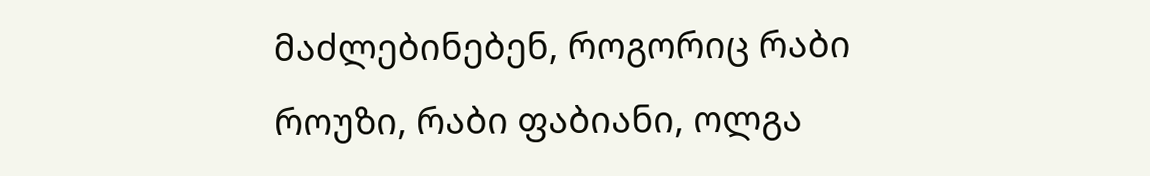მაძლებინებენ, როგორიც რაბი როუზი, რაბი ფაბიანი, ოლგა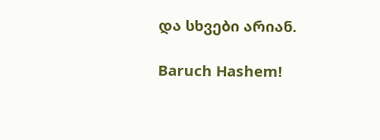და სხვები არიან.

Baruch Hashem!